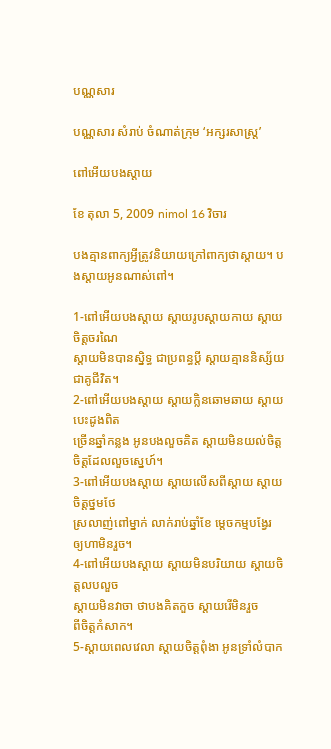បណ្ណសារ

បណ្ណសារ សំរាប់ ចំណាត់ក្រុម ‘អក្សរសាស្ត្រ’

ពៅអើយបងស្ដាយ

ខែ តុលា 5, 2009 nimol 16 វិចារ

បងគ្មានពាក្យអ្វីត្រូវនិយាយក្រៅពាក្យថាស្ដាយ។ បងស្ដាយអូនណាស់ពៅ។

1-ពៅអើយបងស្ដាយ ស្ដាយរូបស្ដាយកាយ ស្ដាយចិត្តចរណៃ
ស្ដាយមិនបានស្និទ្ធ ជាប្រពន្ធប្ដី ស្ដាយគ្មាននិស្ស័យ
ជាគូជីវិត។
2-ពៅអើយបងស្ដាយ ស្ដាយក្លិនឆោមឆាយ ស្ដាយបេះដូងពិត
ច្រើនឆ្នាំកន្លង អូនបងលួចគិត ស្ដាយមិនយល់ចិត្ត
ចិត្តដែលលួចស្នេហ៍។
3-ពៅអើយបងស្ដាយ ស្ដាយលើសពីស្ដាយ ស្ដាយចិត្តថ្នមថែ
ស្រលាញ់ពៅម្នាក់ លាក់រាប់ឆ្នាំខែ ម្ដេចកម្មបង្វែរ
ឲ្យហាមិនរួច។
4-ពៅអើយបងស្ដាយ ស្ដាយមិនបរិយាយ ស្ដាយចិត្តលបលួច
ស្ដាយមិនវាចា ថាបងគិតកួច ស្ដាយរើមិនរួច
ពីចិត្តកំសាក។
5-ស្ដាយពេលវេលា ស្ដាយចិត្តពុំងា អូនទ្រាំលំបាក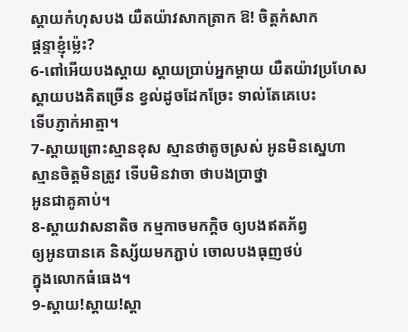ស្ដាយកំហុសបង យឺតយ៉ាវសាកត្រាក ឱ! ចិត្តកំសាក
ផ្ដន្ទាខ្ញុំម៉្លេះ?
6-ពៅអើយបងស្ដាយ ស្ដាយប្រាប់អ្នកម្ដាយ យឺតយ៉ាវប្រហែស
ស្ដាយបងគិតច្រើន ខ្វល់ដូចដែកច្រែះ ទាល់តែគេបេះ
ទើបភ្ញាក់អាត្មា។
7-ស្ដាយព្រោះស្មានខុស ស្មានថាតូចស្រស់ អូនមិនស្នេហា
ស្មានចិត្តមិនត្រូវ ទើបមិនវាចា ថាបងប្រាថ្នា
អូនជាគូគាប់។
8-ស្ដាយវាសនាតិច កម្មកាចមកក្ដិច ឲ្យបងឥតភ័ព្វ
ឲ្យអូនបានគេ និស្ស័យមកភ្ជាប់ ចោលបងធុញថប់
ក្នុងលោកធំធេង។
9-ស្ដាយ!ស្ដាយ!ស្ដា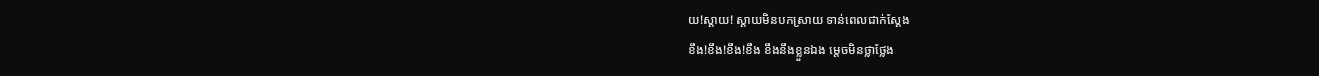យ!ស្ដាយ! ស្ដាយមិនបកស្រាយ ទាន់ពេលជាក់ស្ដែង
ខឹង!ខឹង!ខឹង!ខឹង ខឹងនឹងខ្លួនឯង ម្ដេចមិនថ្លាថ្លែង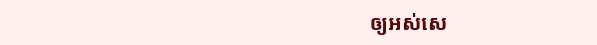ឲ្យអស់សេ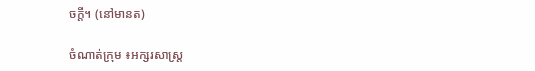ចក្ដី។ (នៅមានត)

ចំណាត់ក្រុម ៖អក្សរសាស្ត្រ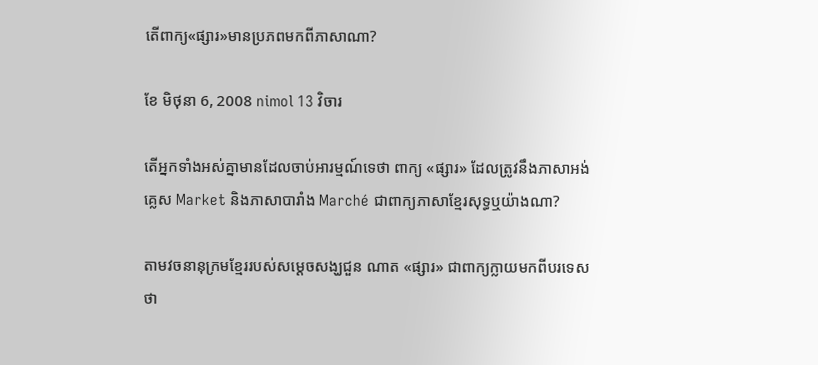តើពាក្យ«ផ្សារ»មានប្រភពមកពីភាសាណា?

ខែ មិថុនា 6, 2008 nimol 13 វិចារ

តើអ្នកទាំងអស់គ្នាមានដែលចាប់អារម្មណ៍ទេថា ពាក្យ «ផ្សារ» ដែលត្រូវនឹងភាសាអង់គ្លេស Market និងភាសាបារាំង Marché ជាពាក្យភាសាខ្មែរសុទ្ធឬយ៉ាងណា?

តាមវចនានុក្រមខ្មែររបស់សម្ដេចសង្ឃជួន ណាត «ផ្សារ» ជាពាក្យក្លាយមកពីបរទេសថា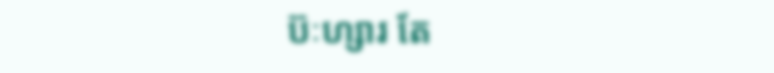ប៊ៈហ្សារ តែ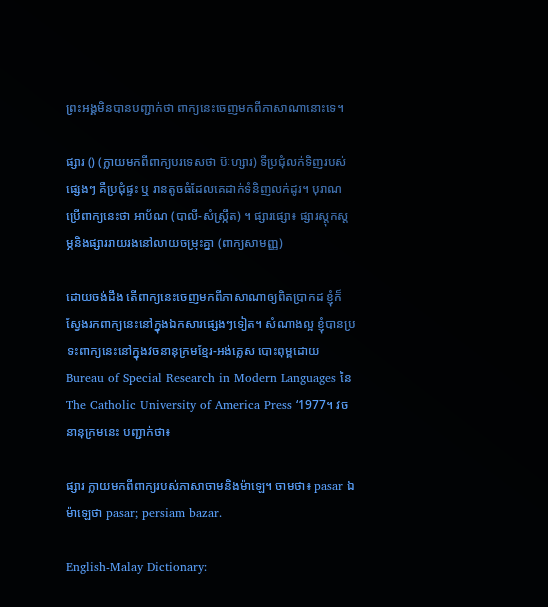ព្រះអង្គមិនបានបញ្ជាក់ថា ពាក្យនេះចេញមកពីភាសាណានោះទេ។

ផ្សារ () (ក្លាយមកពីពាក្យបរទេសថា ប៊ៈហ្សារ) ទីប្រជុំលក់ទិញរបស់ផ្សេងៗ គឺប្រជុំផ្ទះ ឬ រានតូចធំដែលគេដាក់ទំនិញលក់ដូរ។ បុរាណប្រើពាក្យនេះថា អាប័ណ (បាលី-សំស្ក្រឹត) ។ ផ្សារផ្សោ៖ ផ្សារស្ដុកស្ដម្ភនិងផ្សាររាយរងនៅលាយចម្រុះគ្នា (ពាក្យសាមញ្ញ)

ដោយចង់ដឹង តើពាក្យនេះចេញមកពីភាសាណាឲ្យពិតប្រាកដ ខ្ញុំក៏ស្វែងរកពាក្យនេះនៅក្នុងឯកសារផ្សេងៗទៀត។ សំណាងល្អ ខ្ញុំបានប្រទះពាក្យនេះនៅក្នុងវចនានុក្រមខ្មែរ-អង់គ្លេស បោះពុម្ពដោយ Bureau of Special Research in Modern Languages នៃ The Catholic University of America Press ‘1977។ វចនានុក្រមនេះ បញ្ជាក់ថា៖

ផ្សារ ក្លាយមកពីពាក្យរបស់ភាសាចាមនិងម៉ាឡេ។ ចាមថា៖ pasar ឯម៉ាឡេថា pasar; persiam bazar.

English-Malay Dictionary: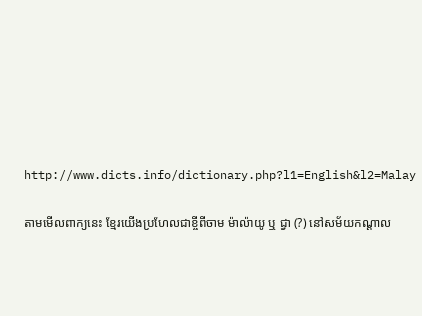http://www.dicts.info/dictionary.php?l1=English&l2=Malay

តាមមើលពាក្យនេះ ខ្មែរយើងប្រហែលជាខ្ចីពីចាម ម៉ាល៉ាយូ ឬ ជ្វា (?) នៅសម័យកណ្ដាល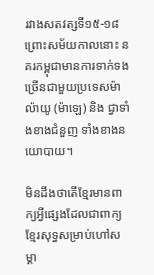រវាងសតវត្សទី១៥-១៨ ព្រោះសម័យកាលនោះ នគរកម្ពុជាមានការទាក់ទងច្រើនជាមួយប្រទេសម៉ាល៉ាយូ (ម៉ាឡេ) និង ជ្វាទាំងខាងជំនួញ ទាំងខាងនយោបាយ។

មិនដឹងថាតើខ្មែរមានពាក្យអ្វីផ្សេងដែលជាពាក្យខ្មែរសុទ្ធសម្រាប់ហៅសម្គា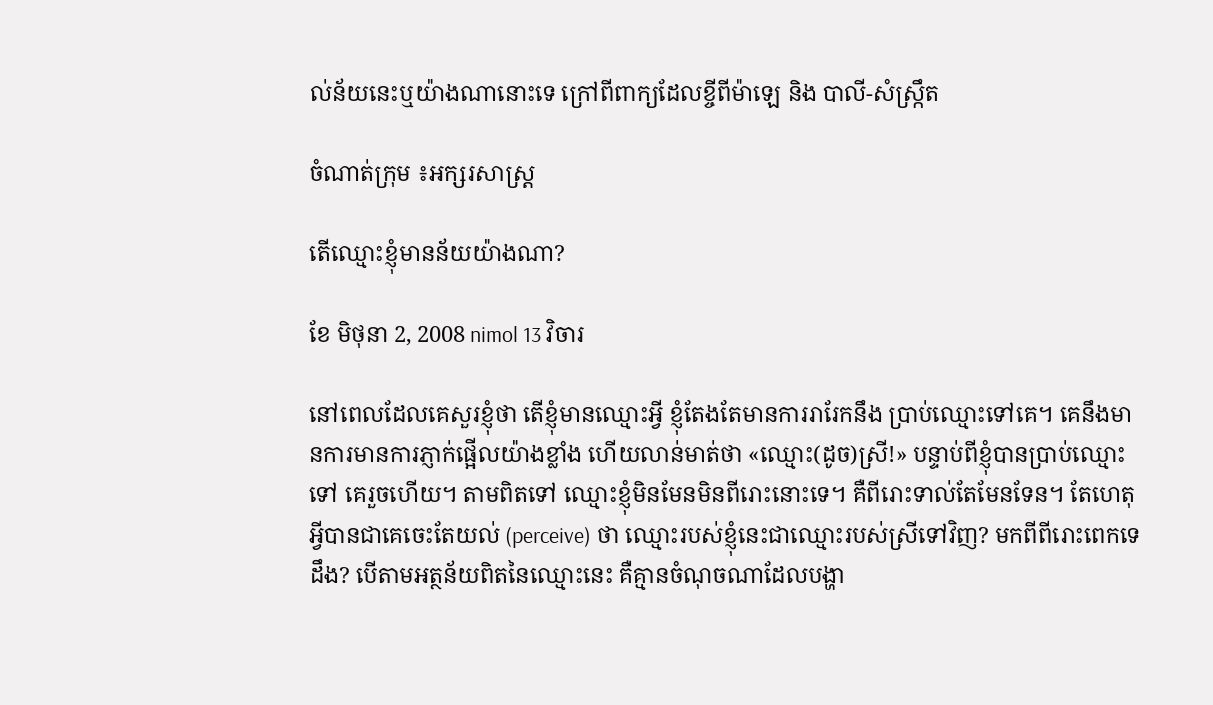ល់ន័យនេះឬយ៉ាងណានោះទេ ក្រៅពីពាក្យដែលខ្ចីពីម៉ាឡេ និង បាលី-សំស្ក្រឹត

ចំណាត់ក្រុម ៖អក្សរសាស្ត្រ

តើឈ្មោះខ្ញុំមានន័យយ៉ាងណា?

ខែ មិថុនា 2, 2008 nimol 13 វិចារ

នៅពេលដែលគេសួរខ្ញុំថា តើខ្ញុំមានឈ្មោះអ្វី ខ្ញុំតែងតែមានការរារែកនឹង ប្រាប់ឈ្មោះទៅគេ។ គេនឹងមានការមានការភ្ញាក់ផ្អើលយ៉ាងខ្លាំង ហើយលាន់មាត់ថា «ឈ្មោះ(ដូច)ស្រី!» បន្ទាប់ពីខ្ញុំបានប្រាប់ឈ្មោះទៅ គេរួចហើយ។ តាមពិតទៅ ឈ្មោះខ្ញុំមិនមែនមិនពីរោះនោះទេ។ គឺពីរោះទាល់តែមែនទែន។ តែហេតុអ្វីបានជាគេចេះតែយល់ (perceive) ថា ឈ្មោះរបស់ខ្ញុំនេះជាឈ្មោះរបស់ស្រីទៅវិញ? មកពីពីរោះពេកទេដឹង? បើតាមអត្ថន័យពិតនៃឈ្មោះនេះ គឺគ្មានចំណុចណាដែលបង្ហា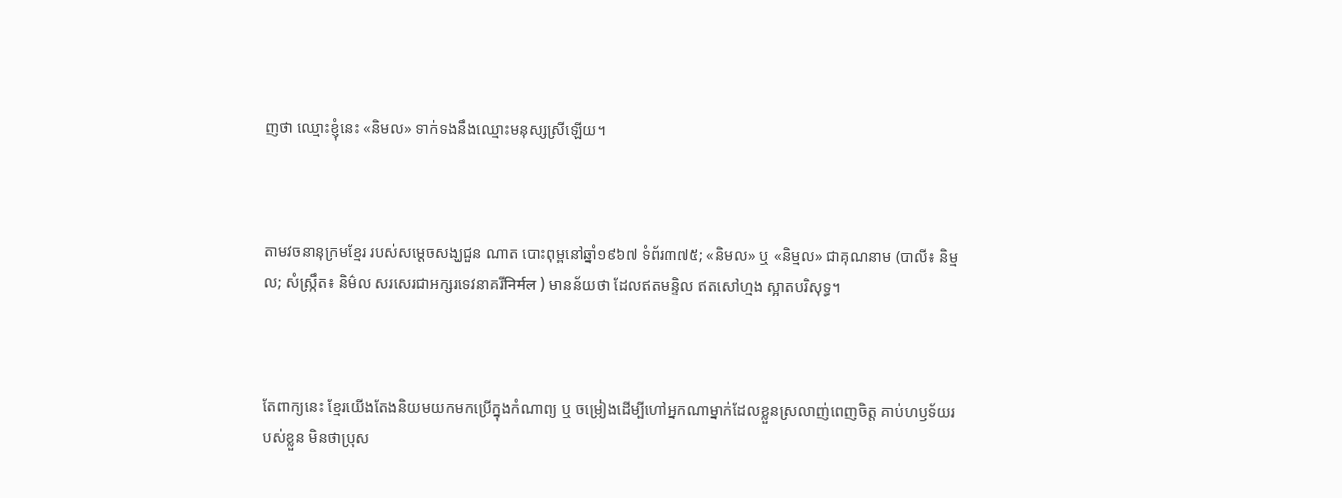ញថា ឈ្មោះខ្ញុំនេះ «និមល» ទាក់ទងនឹងឈ្មោះមនុស្សស្រីឡើយ។



តាមវចនានុក្រមខ្មែរ របស់សម្ដេចសង្ឃជួន ណាត បោះពុម្ពនៅឆ្នាំ១៩៦៧ ទំព័រ៣៧៥; «និមល» ឬ «និម្មល» ជាគុណនាម (បាលី៖ និម្មល; សំស្ក្រឹត៖ និម៌ល សរសេរជាអក្សរទេវនាគរីनिर्मल ) មានន័យថា ដែលឥតមន្ទិល ឥតសៅហ្មង ស្អាតបរិសុទ្ធ។



តែពាក្យនេះ ខ្មែរយើងតែងនិយមយកមកប្រើក្នុងកំណាព្យ ឬ ចម្រៀងដើម្បីហៅអ្នកណាម្នាក់ដែលខ្លួនស្រលាញ់ពេញចិត្ត គាប់ហឫទ័យរបស់ខ្លួន មិនថាប្រុស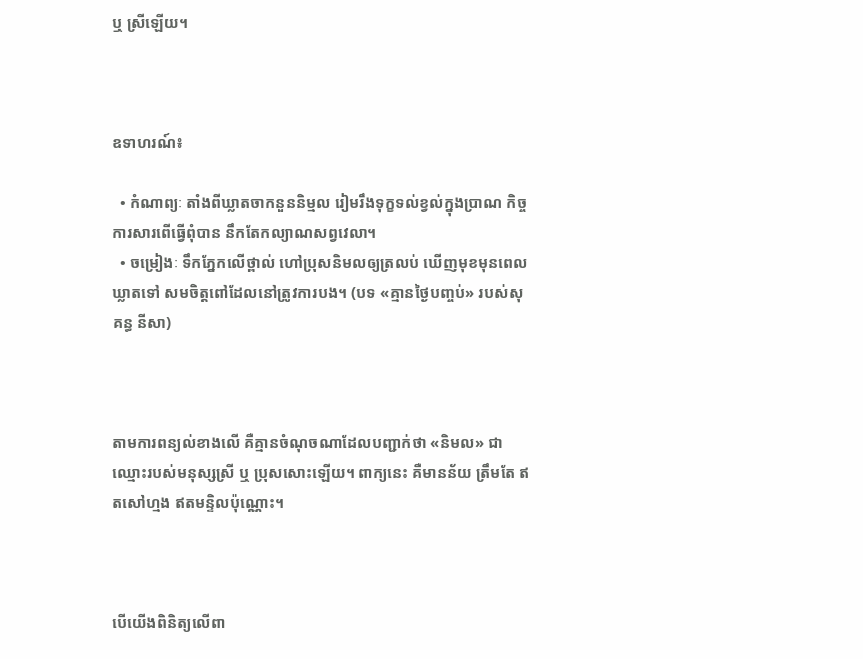ឬ ស្រីឡើយ។



ឧទាហរណ៍៖

  • កំណាព្យៈ តាំងពីឃ្លាតចាកនួននិម្មល រៀមរឹងទុក្ខទល់ខ្វល់ក្នុងប្រាណ កិច្ចការសារពើធ្វើពុំបាន នឹកតែកល្យាណសព្វវេលា។
  • ចម្រៀងៈ ទឹកភ្នែកលើថ្ពាល់ ហៅប្រុសនិមលឲ្យត្រលប់ ឃើញមុខមុនពេលឃ្លាតទៅ សមចិត្តពៅដែលនៅត្រូវការបង។ (បទ «គ្មានថ្ងៃបញ្ចប់» របស់សុគន្ធ នីសា)



តាមការពន្យល់ខាងលើ គឺគ្មានចំណុចណាដែលបញ្ជាក់ថា «និមល» ជាឈ្មោះរបស់មនុស្សស្រី ឬ ប្រុសសោះឡើយ។ ពាក្យនេះ គឺមានន័យ ត្រឹមតែ ឥតសៅហ្មង ឥតមន្ទិលប៉ុណ្ណោះ។



បើយើងពិនិត្យលើពា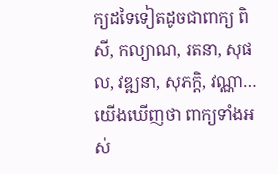ក្យដទៃទៀតដូចជាពាក្យ ពិសី, កល្យាណ, រតនា, សុផល, វឌ្ឍនា, សុភក្ដិ, វណ្ណា… យើងឃើញថា ពាក្យទាំងអស់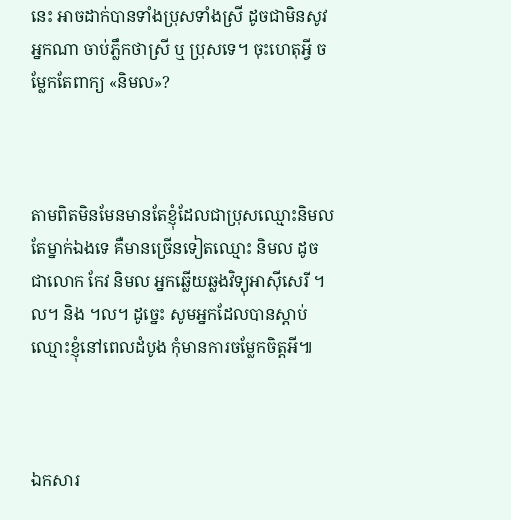នេះ អាចដាក់បានទាំងប្រុសទាំងស្រី ដូចជាមិនសូវអ្នកណា ចាប់ភ្លឹកថាស្រី ឬ ប្រុសទេ។ ចុះហេតុអ្វី ចម្លែកតែពាក្យ «និមល»?



តាមពិតមិនមែនមានតែខ្ញុំដែលជាប្រុសឈ្មោះនិមលតែម្នាក់ឯងទេ គឺមានច្រើនទៀតឈ្មោះ និមល ដូចជាលោក កែវ និមល អ្នកឆ្លើយឆ្លងវិទ្យុអាស៊ីសេរី ។ល។ និង ។ល។ ដូច្នេះ សូមអ្នកដែលបានស្ដាប់ឈ្មោះខ្ញុំនៅពេលដំបូង កុំមានការចម្លែកចិត្តអី៕



ឯកសារ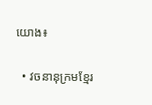យោង៖

  • វចនានុក្រមខ្មែរ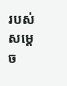របស់សម្ដេច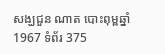សង្ឃជួន ណាត បោះពុម្ពឆ្នាំ1967 ទំព័រ 375